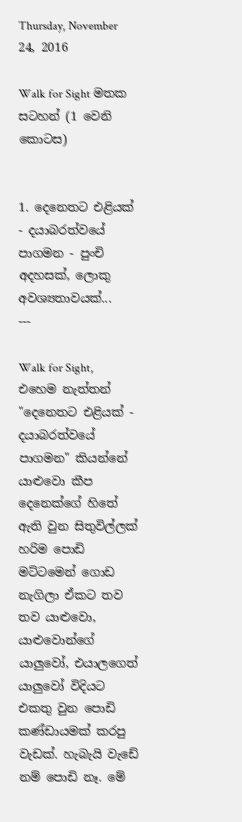Thursday, November 24, 2016

Walk for Sight මතක සටහන් (1 වෙනි කොටස)


1. දෙනෙතට එළියක් - දයාබරත්වයේ පාගමන - පුංචි අදහසක්, ලොකු අවශ්‍යතාවයක්...
---

Walk for Sight, එහෙම නැත්තන් "දෙනෙතට එළියක් - දයාබරත්වයේ පාගමන" කියන්නේ යාළුවො කීප දෙනෙක්ගේ හිතේ ඇති වුන සිතුවිල්ලක් හරිම පොඩි මට්ටමෙන් ගොඩ නැගිලා ඒකට තව තව යාළුවො, යාළුවොන්ගේ යාලුවෝ, එයාලගෙත් යාලුවෝ විදියට එකතු වුන පොඩි කණ්ඩායමක් කරපු වැඩක්. හැබැයි වැඩේ නම් පොඩි නෑ. මේ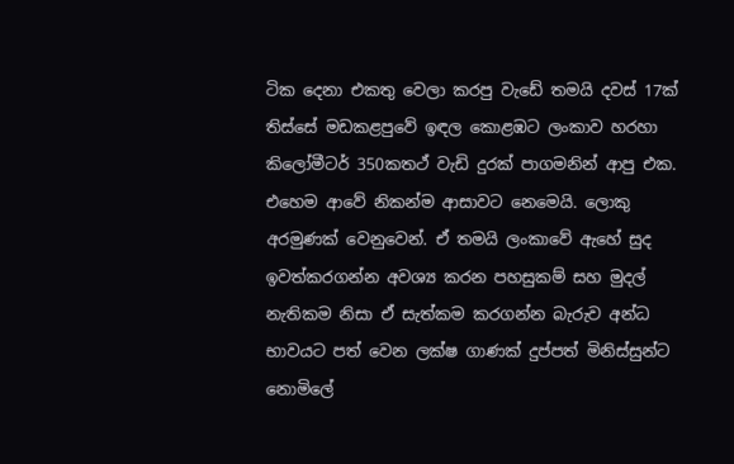ටික දෙනා එකතු වෙලා කරපු වැඩේ තමයි දවස් 17ක් තිස්සේ මඩකළපුවේ ඉඳල කොළඹට ලංකාව හරහා කිලෝමීටර් 350කතථ් වැඩි දුරක් පාගමනින් ආපු එක. එහෙම ආවේ නිකන්ම ආසාවට නෙමෙයි. ලොකු අරමුණක් වෙනුවෙන්. ඒ තමයි ලංකාවේ ඇහේ සුද ඉවත්කරගන්න අවශ්‍ය කරන පහසුකම් සහ මුදල් නැතිකම නිසා ඒ සැත්කම කරගන්න බැරුව අන්ධ භාවයට පත් වෙන ලක්ෂ ගාණක් දුප්පත් මිනිස්සුන්ට නොමිලේ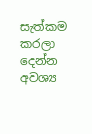සැත්කම කරලා දෙන්න අවශ්‍ය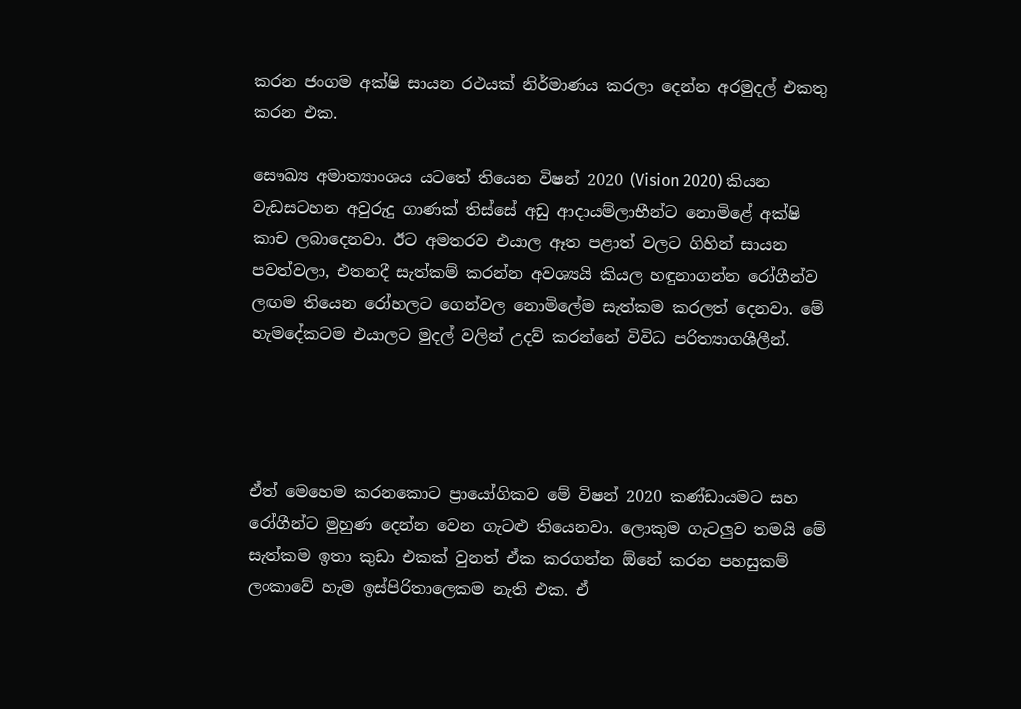කරන ජංගම අක්ෂි සායන රථයක් නිර්මාණය කරලා දෙන්න අරමුදල් එකතු කරන එක.

සෞඛ්‍ය අමාත්‍යාංශය යටතේ තියෙන විෂන් 2020 (Vision 2020) කියන වැඩසටහන අවුරුදු ගාණක් තිස්සේ අඩු ආදායම්ලාභීන්ට නොමිළේ අක්ෂි කාච ලබාදෙනවා. ඊට අමතරව එයාල ඈත පළාත් වලට ගිහින් සායන පවත්වලා, එතනදී සැත්කම් කරන්න අවශ්‍යයි කියල හඳුනාගන්න රෝගීන්ව ලඟම තියෙන රෝහලට ගෙන්වල නොමිලේම සැත්කම කරලත් දෙනවා. මේ හැමදේකටම එයාලට මුදල් වලින් උදව් කරන්නේ විවිධ පරිත්‍යාගශීලීන්.




ඒත් මෙහෙම කරනකොට ප්‍රායෝගිකව මේ විෂන් 2020 කණ්ඩායමට සහ රෝගීන්ට මුහුණ දෙන්න වෙන ගැටළු තියෙනවා. ලොකුම ගැටලුව තමයි මේ සැත්කම ඉතා කුඩා එකක් වුනත් ඒක කරගන්න ඕනේ කරන පහසුකම් ලංකාවේ හැම ඉස්පිරිතාලෙකම නැති එක. ඒ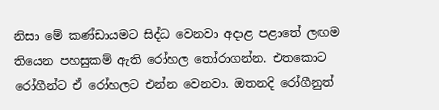නිසා මේ කණ්ඩායමට සිද්ධ වෙනවා අදාළ පළාතේ ලඟම තියෙන පහසුකම් ඇති රෝහල තෝරාගන්න. එතකොට රෝගීන්ට ඒ රෝහලට එන්න වෙනවා. ඔතනදි රෝගීනුත්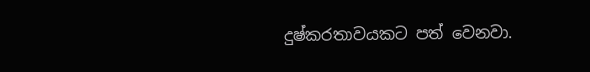දුෂ්කරතාවයකට පත් වෙනවා.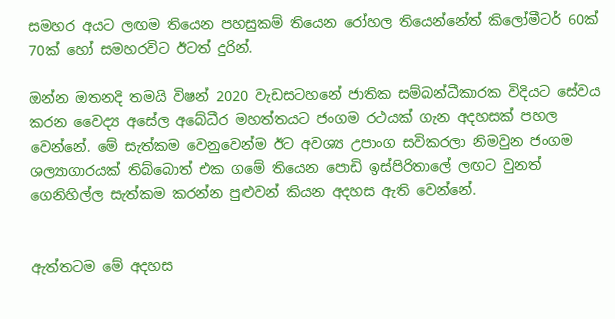සමහර අයට ලඟම තියෙන පහසුකම් තියෙන රෝහල තියෙන්නේත් කිලෝමීටර් 60ක් 70ක් හෝ සමහරවිට ඊටත් දුරින්.

ඔන්න ඔතනදි තමයි විෂන් 2020 වැඩසටහනේ ජාතික සම්බන්ධීකාරක විදියට සේවය කරන වෛද්‍ය අසේල අබේධීර මහත්තයට ජංගම රථයක් ගැන අදහසක් පහල වෙන්නේ. මේ සැත්කම වෙනුවෙන්ම ඊට අවශ්‍ය උපාංග සවිකරලා නිමවුන ජංගම ශල්‍යාගාරයක් තිබ්බොත් එක ගමේ තියෙන පොඩි ඉස්පිරිතාලේ ලඟට වුනත් ගෙනිහිල්ල සැත්කම කරන්න පුළුවන් කියන අදහස ඇති වෙන්නේ.


ඇත්තටම මේ අදහස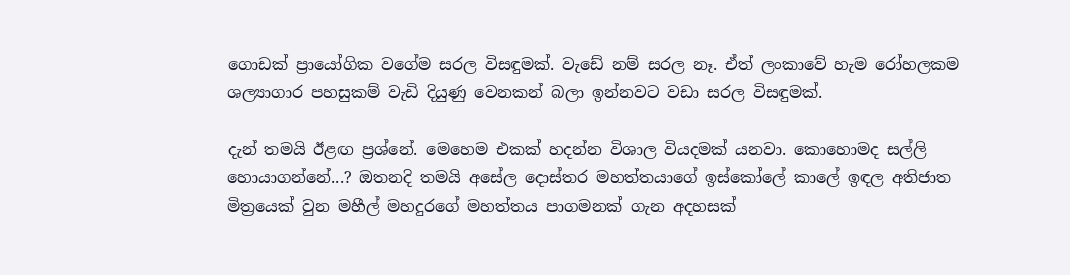ගොඩක් ප්‍රායෝගික වගේම සරල විසඳුමක්. වැඩේ නම් සරල නෑ. ඒත් ලංකාවේ හැම රෝහලකම ශල්‍යාගාර පහසුකම් වැඩි දියුණු වෙනකන් බලා ඉන්නවට වඩා සරල විසඳුමක්.

දැන් තමයි ඊළඟ ප්‍රශ්නේ. මෙහෙම එකක් හදන්න විශාල වියදමක් යනවා. කොහොමද සල්ලි හොයාගන්නේ...? ඔතනදි තමයි අසේල දොස්තර මහත්තයාගේ ඉස්කෝලේ කාලේ ඉඳල අතිජාත මිත්‍රයෙක් වුන මහීල් මහදුරගේ මහත්තය පාගමනක් ගැන අදහසක්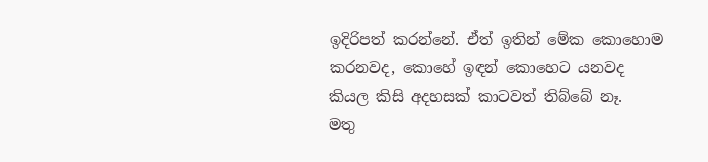ඉදිරිපත් කරන්නේ. ඒත් ඉතින් මේක කොහොම කරනවද, කොහේ ඉඳන් කොහෙට යනවද කියල කිසි අදහසක් කාටවත් තිබ්බේ නෑ.
මතු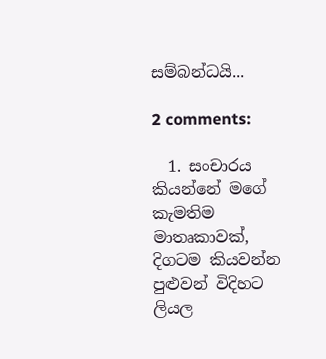සම්බන්ධයි...

2 comments:

  1. සංචාරය කියන්නේ මගේ කැමතිම මාතෘකාවක්, දිගටම කියවන්න පුළුවන් විදිහට ලියල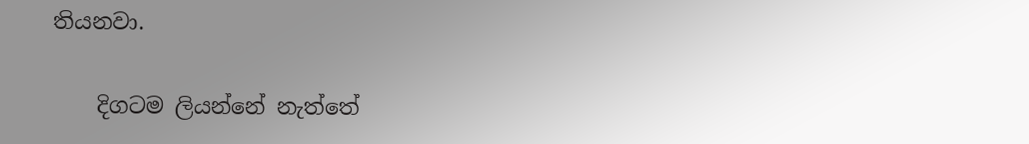තියනවා.

    දිගටම ලියන්නේ නැත්තේ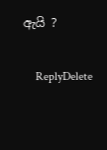ඇයි ?

    ReplyDelete